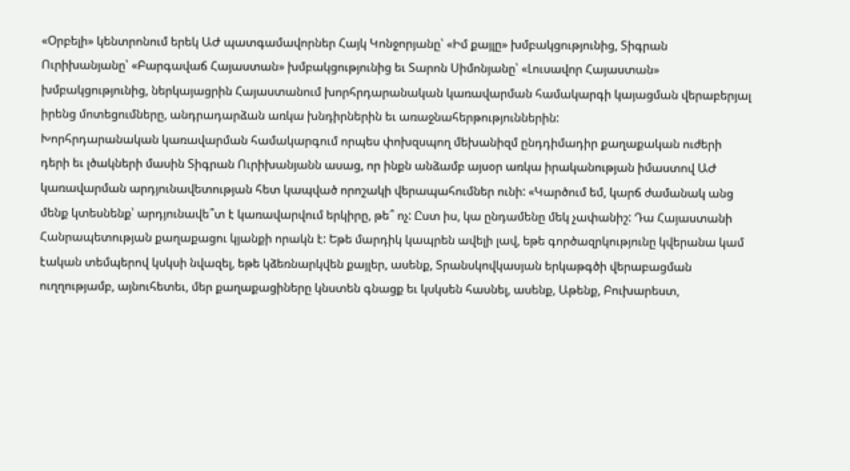«Օրբելի» կենտրոնում երեկ ԱԺ պատգամավորներ Հայկ Կոնջորյանը՝ «Իմ քայլը» խմբակցությունից, Տիգրան Ուրիխանյանը՝ «Բարգավաճ Հայաստան» խմբակցությունից եւ Տարոն Սիմոնյանը՝ «Լուսավոր Հայաստան» խմբակցությունից, ներկայացրին Հայաստանում խորհրդարանական կառավարման համակարգի կայացման վերաբերյալ իրենց մոտեցումները, անդրադարձան առկա խնդիրներին եւ առաջնահերթություններին:
Խորհրդարանական կառավարման համակարգում որպես փոխզսպող մեխանիզմ ընդդիմադիր քաղաքական ուժերի դերի եւ լծակների մասին Տիգրան Ուրիխանյանն ասաց, որ ինքն անձամբ այսօր առկա իրականության իմաստով ԱԺ կառավարման արդյունավետության հետ կապված որոշակի վերապահումներ ունի: «Կարծում եմ, կարճ ժամանակ անց մենք կտեսնենք՝ արդյունավե՞տ է կառավարվում երկիրը, թե՞ ոչ: Ըստ իս, կա ընդամենը մեկ չափանիշ: Դա Հայաստանի Հանրապետության քաղաքացու կյանքի որակն է: Եթե մարդիկ կապրեն ավելի լավ, եթե գործազրկությունը կվերանա կամ էական տեմպերով կսկսի նվազել, եթե կձեռնարկվեն քայլեր, ասենք, Տրանսկովկասյան երկաթգծի վերաբացման ուղղությամբ, այնուհետեւ, մեր քաղաքացիները կնստեն գնացք եւ կսկսեն հասնել, ասենք, Աթենք, Բուխարեստ,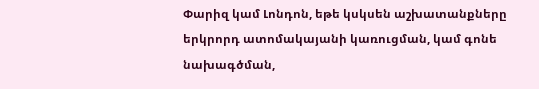Փարիզ կամ Լոնդոն, եթե կսկսեն աշխատանքները երկրորդ ատոմակայանի կառուցման, կամ գոնե նախագծման,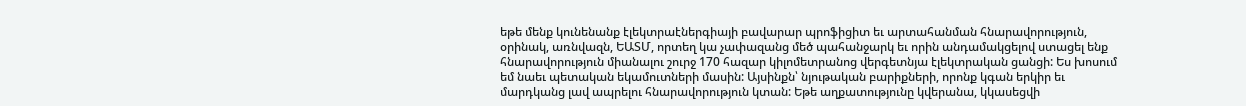եթե մենք կունենանք էլեկտրաէներգիայի բավարար պրոֆիցիտ եւ արտահանման հնարավորություն, օրինակ, առնվազն, ԵԱՏՄ, որտեղ կա չափազանց մեծ պահանջարկ եւ որին անդամակցելով ստացել ենք հնարավորություն միանալու շուրջ 170 հազար կիլոմետրանոց վերգետնյա էլեկտրական ցանցի: Ես խոսում եմ նաեւ պետական եկամուտների մասին: Այսինքն՝ նյութական բարիքների, որոնք կգան երկիր եւ մարդկանց լավ ապրելու հնարավորություն կտան: Եթե աղքատությունը կվերանա, կկասեցվի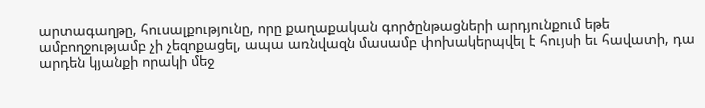արտագաղթը, հուսալքությունը, որը քաղաքական գործընթացների արդյունքում եթե ամբողջությամբ չի չեզոքացել, ապա առնվազն մասամբ փոխակերպվել է հույսի եւ հավատի, դա արդեն կյանքի որակի մեջ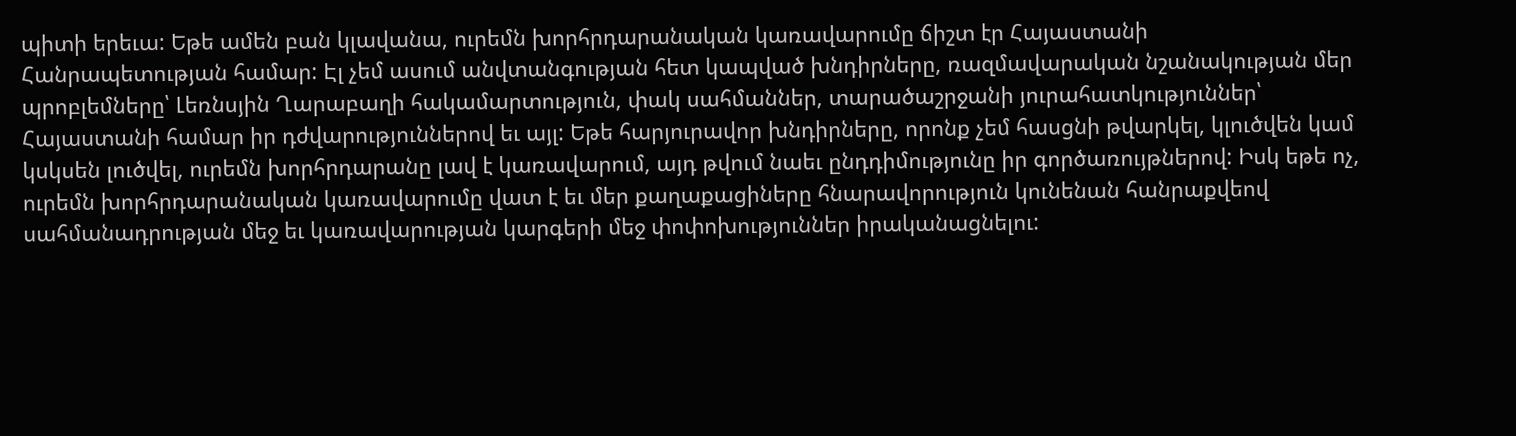պիտի երեւա: Եթե ամեն բան կլավանա, ուրեմն խորհրդարանական կառավարումը ճիշտ էր Հայաստանի Հանրապետության համար: Էլ չեմ ասում անվտանգության հետ կապված խնդիրները, ռազմավարական նշանակության մեր պրոբլեմները՝ Լեռնսյին Ղարաբաղի հակամարտություն, փակ սահմաններ, տարածաշրջանի յուրահատկություններ՝ Հայաստանի համար իր դժվարություններով եւ այլ: Եթե հարյուրավոր խնդիրները, որոնք չեմ հասցնի թվարկել, կլուծվեն կամ կսկսեն լուծվել, ուրեմն խորհրդարանը լավ է կառավարում, այդ թվում նաեւ ընդդիմությունը իր գործառույթներով: Իսկ եթե ոչ, ուրեմն խորհրդարանական կառավարումը վատ է եւ մեր քաղաքացիները հնարավորություն կունենան հանրաքվեով սահմանադրության մեջ եւ կառավարության կարգերի մեջ փոփոխություններ իրականացնելու: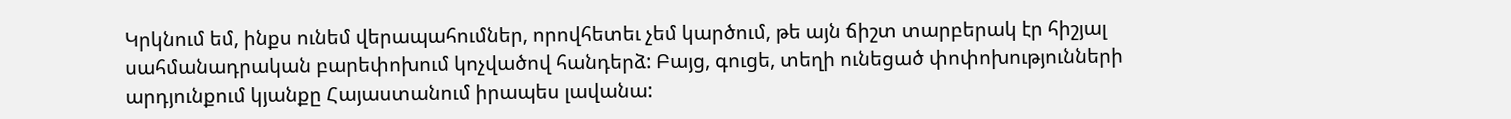Կրկնում եմ, ինքս ունեմ վերապահումներ, որովհետեւ չեմ կարծում, թե այն ճիշտ տարբերակ էր հիշյալ սահմանադրական բարեփոխում կոչվածով հանդերձ: Բայց, գուցե, տեղի ունեցած փոփոխությունների արդյունքում կյանքը Հայաստանում իրապես լավանա: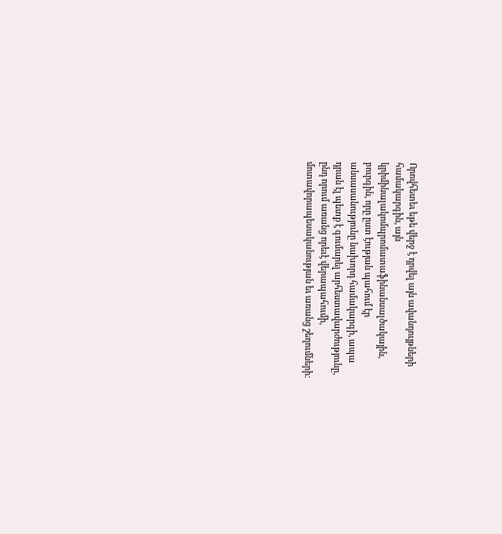Որովհետեւ եթե վերջ է դրվել այն ավանդույթների համակարգին, այն կրիմինալակոմպրոմատաֆինանսալծակային, բուրգին, որը ըստ էության պահում էր անսասանությունը նախորդ համակարգի, ապա դրան էլ պետք է գումարել արհեստավարժությունը, ընդ որում առանց որեւէ վերապահումի, մոտավորապեսականության եւ առանց շեղումների: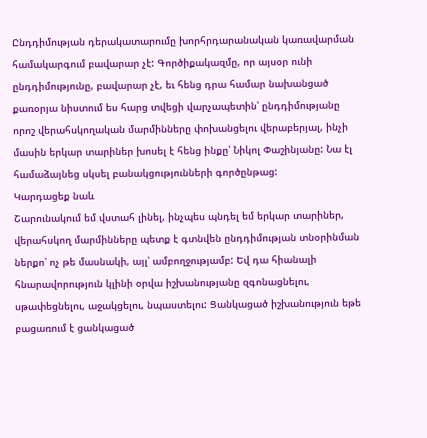Ընդդիմության դերակատարումը խորհրդարանական կառավարման համակարգում բավարար չէ: Գործիքակազմը, որ այսօր ունի ընդդիմությունը, բավարար չէ, եւ հենց դրա համար նախանցած քառօրյա նիստում ես հարց տվեցի վարչապետին՝ ընդդիմությանը որոշ վերահսկողական մարմինները փոխանցելու վերաբերյալ, ինչի մասին երկար տարիներ խոսել է հենց ինքը՝ Նիկոլ Փաշինյանը: Նա էլ համաձայնեց սկսել բանակցությունների գործընթաց:
Կարդացեք նաև
Շարունակում եմ վստահ լինել, ինչպես պնդել եմ երկար տարիներ, վերահսկող մարմինները պետք է գտնվեն ընդդիմության տնօրինման ներքո՝ ոչ թե մասնակի, այլ՝ ամբողջությամբ: Եվ դա հիանալի հնարավորություն կլինի օրվա իշխանությանը զգոնացնելու, սթափեցնելու, աջակցելու, նպաստելու: Ցանկացած իշխանություն եթե բացառում է ցանկացած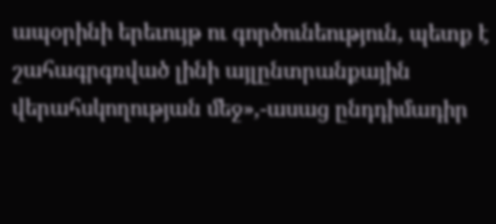ապօրինի երեւույթ ու գործունեություն, պետք է շահագրգռված լինի այլընտրանքային վերահսկողության մեջ»,-ասաց ընդդիմադիր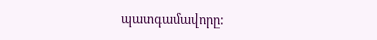պատգամավորը: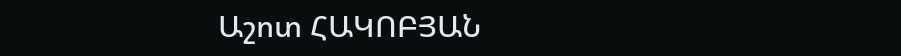Աշոտ ՀԱԿՈԲՅԱՆ